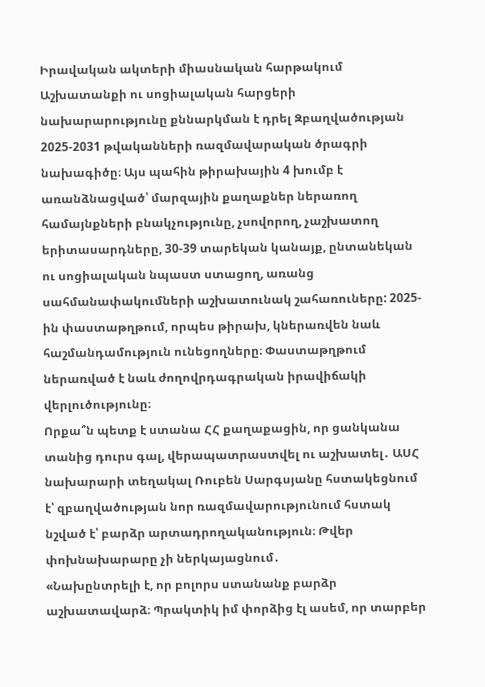Իրավական ակտերի միասնական հարթակում Աշխատանքի ու սոցիալական հարցերի նախարարությունը քննարկման է դրել Զբաղվածության 2025-2031 թվականների ռազմավարական ծրագրի նախագիծը։ Այս պահին թիրախային 4 խումբ է առանձնացված՝ մարզային քաղաքներ ներառող համայնքների բնակչությունը, չսովորող, չաշխատող երիտասարդները, 30-39 տարեկան կանայք, ընտանեկան ու սոցիալական նպաստ ստացող, առանց սահմանափակումների աշխատունակ շահառուները: 2025-ին փաստաթղթում, որպես թիրախ, կներառվեն նաև հաշմանդամություն ունեցողները։ Փաստաթղթում ներառված է նաև ժողովրդագրական իրավիճակի վերլուծությունը։
Որքա՞ն պետք է ստանա ՀՀ քաղաքացին, որ ցանկանա տանից դուրս գալ, վերապատրաստվել ու աշխատել․ ԱՍՀ նախարարի տեղակալ Ռուբեն Սարգսյանը հստակեցնում է՝ զբաղվածության նոր ռազմավարությունում հստակ նշված է՝ բարձր արտադրողականություն։ Թվեր փոխնախարարը չի ներկայացնում․
«Նախընտրելի է, որ բոլորս ստանանք բարձր աշխատավարձ։ Պրակտիկ իմ փորձից էլ ասեմ, որ տարբեր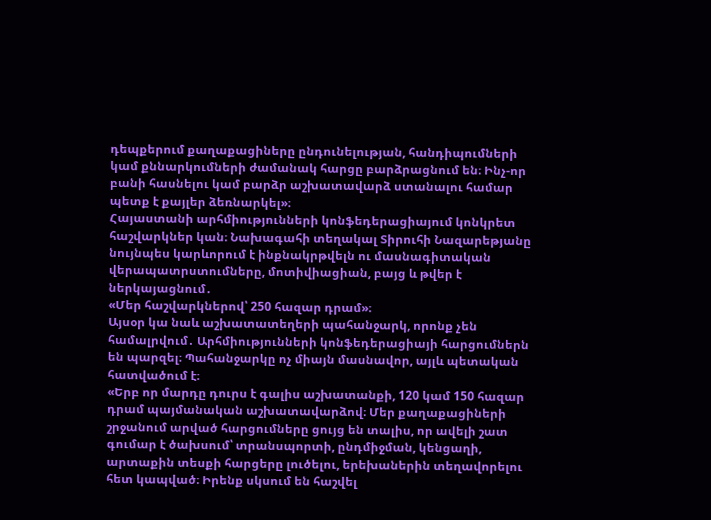դեպքերում քաղաքացիները ընդունելության, հանդիպումների կամ քննարկումների ժամանակ հարցը բարձրացնում են։ Ինչ-որ բանի հասնելու կամ բարձր աշխատավարձ ստանալու համար պետք է քայլեր ձեռնարկել»։
Հայաստանի արհմիությունների կոնֆեդերացիայում կոնկրետ հաշվարկներ կան։ Նախագահի տեղակալ Տիրուհի Նազարեթյանը նույնպես կարևորում է ինքնակրթվելն ու մասնագիտական վերապատրստումները, մոտիվիացիան, բայց և թվեր է ներկայացնում․
«Մեր հաշվարկներով՝ 250 հազար դրամ»։
Այսօր կա նաև աշխատատեղերի պահանջարկ, որոնք չեն համալրվում․ Արհմիությունների կոնֆեդերացիայի հարցումներն են պարզել։ Պահանջարկը ոչ միայն մասնավոր, այլև պետական հատվածում է։
«Երբ որ մարդը դուրս է գալիս աշխատանքի, 120 կամ 150 հազար դրամ պայմանական աշխատավարձով։ Մեր քաղաքացիների շրջանում արված հարցումները ցույց են տալիս, որ ավելի շատ գումար է ծախսում՝ տրանսպորտի, ընդմիջման, կենցաղի, արտաքին տեսքի հարցերը լուծելու, երեխաներին տեղավորելու հետ կապված։ Իրենք սկսում են հաշվել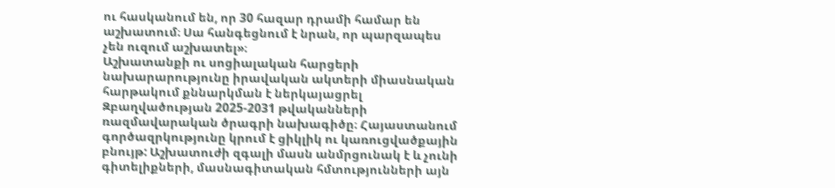ու հասկանում են, որ 30 հազար դրամի համար են աշխատում։ Սա հանգեցնում է նրան, որ պարզապես չեն ուզում աշխատել»։
Աշխատանքի ու սոցիալական հարցերի նախարարությունը իրավական ակտերի միասնական հարթակում քննարկման է ներկայացրել Զբաղվածության 2025-2031 թվականների ռազմավարական ծրագրի նախագիծը։ Հայաստանում գործազրկությունը կրում է ցիկլիկ ու կառուցվածքային բնույթ: Աշխատուժի զգալի մասն անմրցունակ է և չունի գիտելիքների, մասնագիտական հմտությունների այն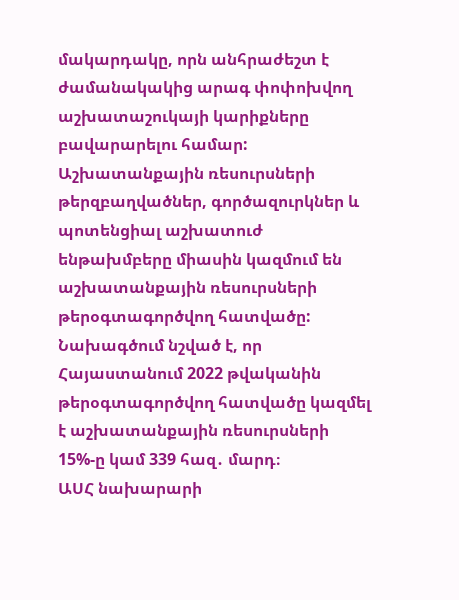մակարդակը, որն անհրաժեշտ է ժամանակակից արագ փոփոխվող աշխատաշուկայի կարիքները բավարարելու համար: Աշխատանքային ռեսուրսների թերզբաղվածներ, գործազուրկներ և պոտենցիալ աշխատուժ ենթախմբերը միասին կազմում են աշխատանքային ռեսուրսների թերօգտագործվող հատվածը: Նախագծում նշված է, որ Հայաստանում 2022 թվականին թերօգտագործվող հատվածը կազմել է աշխատանքային ռեսուրսների 15%-ը կամ 339 հազ․ մարդ։
ԱՍՀ նախարարի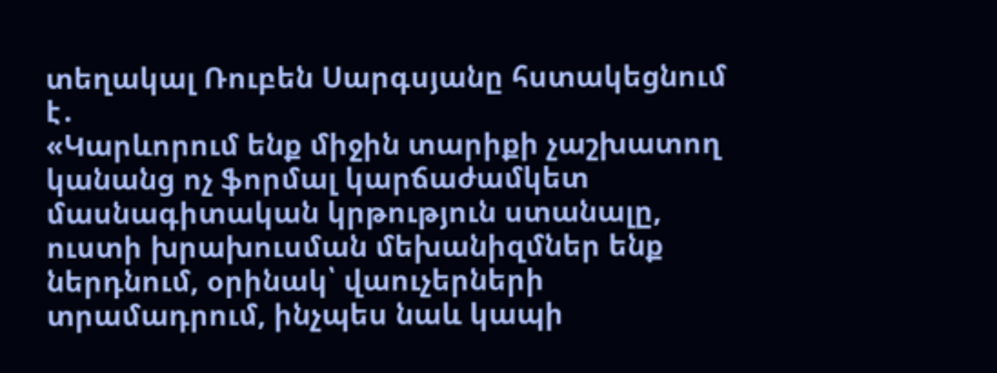տեղակալ Ռուբեն Սարգսյանը հստակեցնում է․
«Կարևորում ենք միջին տարիքի չաշխատող կանանց ոչ ֆորմալ կարճաժամկետ մասնագիտական կրթություն ստանալը, ուստի խրախուսման մեխանիզմներ ենք ներդնում, օրինակ՝ վաուչերների տրամադրում, ինչպես նաև կապի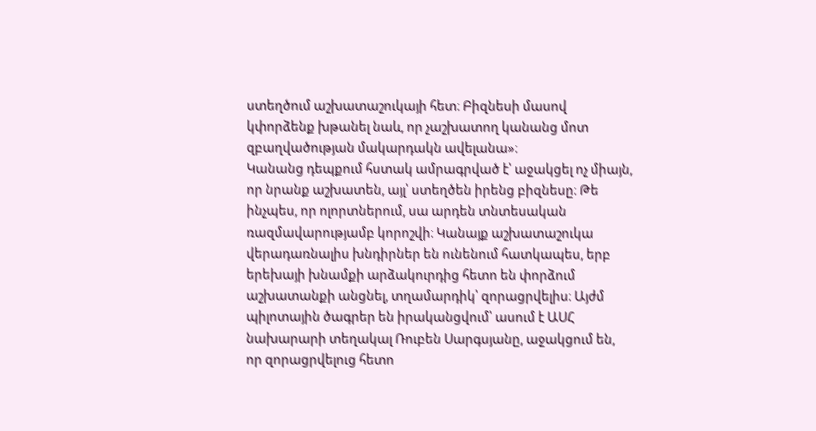ստեղծում աշխատաշուկայի հետ։ Բիզնեսի մասով կփորձենք խթանել նաև, որ չաշխատող կանանց մոտ զբաղվածության մակարդակն ավելանա»։
Կանանց դեպքում հստակ ամրագրված է՝ աջակցել ոչ միայն, որ նրանք աշխատեն, այլ՝ ստեղծեն իրենց բիզնեսը։ Թե ինչպես, որ ոլորտներում, սա արդեն տնտեսական ռազմավարությամբ կորոշվի։ Կանայք աշխատաշուկա վերադառնալիս խնդիրներ են ունենում հատկապես, երբ երեխայի խնամքի արձակուրդից հետո են փորձում աշխատանքի անցնել, տղամարդիկ՝ զորացրվելիս։ Այժմ պիլոտային ծագրեր են իրականցվում՝ ասում է ԱՍՀ նախարարի տեղակալ Ռուբեն Սարգսյանը, աջակցում են, որ զորացրվելուց հետո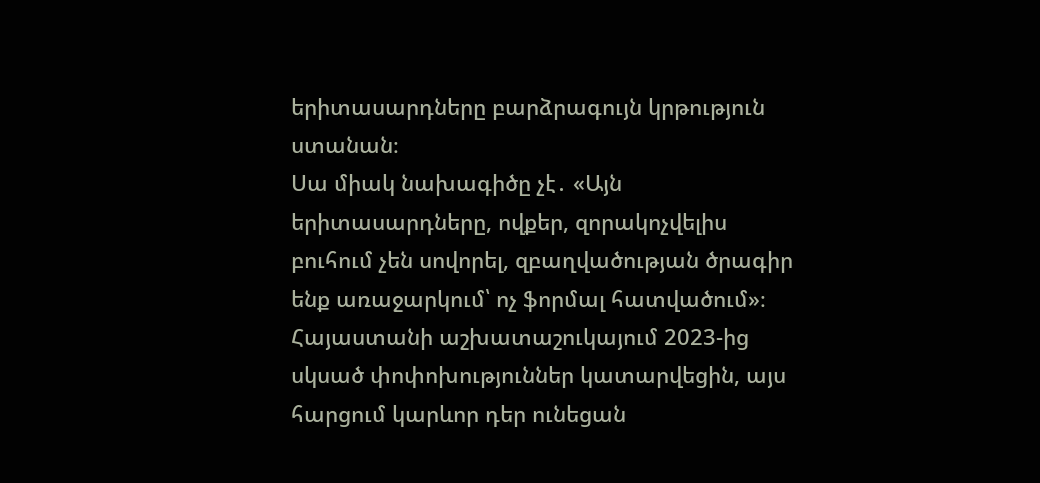երիտասարդները բարձրագույն կրթություն ստանան։
Սա միակ նախագիծը չէ․ «Այն երիտասարդները, ովքեր, զորակոչվելիս բուհում չեն սովորել, զբաղվածության ծրագիր ենք առաջարկում՝ ոչ ֆորմալ հատվածում»։
Հայաստանի աշխատաշուկայում 2023-ից սկսած փոփոխություններ կատարվեցին, այս հարցում կարևոր դեր ունեցան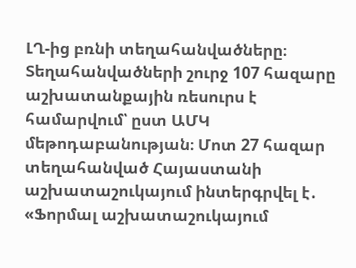ԼՂ-ից բռնի տեղահանվածները։ Տեղահանվածների շուրջ 107 հազարը աշխատանքային ռեսուրս է համարվում՝ ըստ ԱՄԿ մեթոդաբանության։ Մոտ 27 հազար տեղահանված Հայաստանի աշխատաշուկայում ինտերգրվել է․
«Ֆորմալ աշխատաշուկայում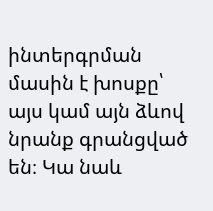ինտերգրման մասին է խոսքը՝ այս կամ այն ձևով նրանք գրանցված են։ Կա նաև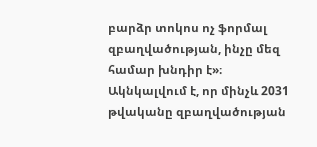բարձր տոկոս ոչ ֆորմալ զբաղվածության, ինչը մեզ համար խնդիր է»։
Ակնկալվում է, որ մինչև 2031 թվականը զբաղվածության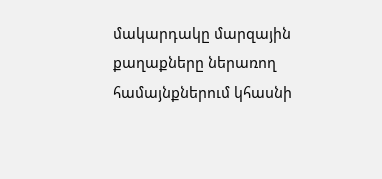մակարդակը մարզային քաղաքները ներառող համայնքներում կհասնի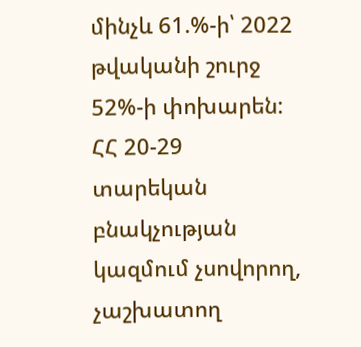մինչև 61.%-ի՝ 2022 թվականի շուրջ 52%-ի փոխարեն: ՀՀ 20-29 տարեկան բնակչության կազմում չսովորող, չաշխատող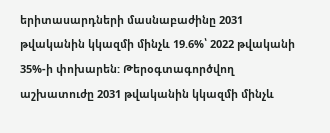երիտասարդների մասնաբաժինը 2031 թվականին կկազմի մինչև 19.6%՝ 2022 թվականի 35%-ի փոխարեն: Թերօգտագործվող աշխատուժը 2031 թվականին կկազմի մինչև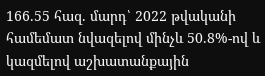166.55 հազ. մարդ՝ 2022 թվականի համեմատ նվազելով մինչև 50.8%-ով և կազմելով աշխատանքային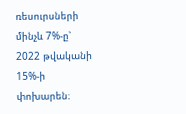ռեսուրսների մինչև 7%-ը՝ 2022 թվականի 15%-ի փոխարեն։